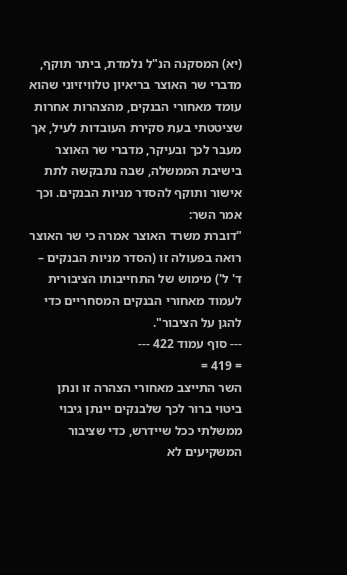(יא) המסקנה הנ"ל נלמדת, ביתר תוקף, מדברי שר האוצר בריאיון טלוויזיוני שהוא עומד מאחורי הבנקים, מהצהרות אחרות שציטטתי בעת סקירת העובדות לעיל, אך מעבר לכך ובעיקר, מדברי שר האוצר בישיבת הממשלה, שבה נתבקשה לתת אישור ותוקף להסדר מניות הבנקים. וכך אמר השר:
"דוברת משרד האוצר אמרה כי שר האוצר רואה בפעולה זו (הסדר מניות הבנקים – ד' ל') מימוש של התחייבותו הציבורית לעמוד מאחורי הבנקים המסחריים כדי להגן על הציבור".
--- סוף עמוד 422 ---
= 419 =
השר התייצב מאחורי הצהרה זו ונתן ביטוי ברור לכך שלבנקים יינתן גיבוי ממשלתי ככל שיידרש, כדי שציבור המשקיעים לא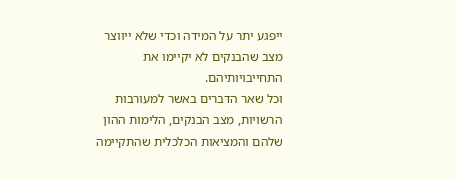ייפגע יתר על המידה וכדי שלא ייווצר מצב שהבנקים לא יקיימו את התחייבויותיהם.
וכל שאר הדברים באשר למעורבות הרשויות, מצב הבנקים, הלימות ההון שלהם והמציאות הכלכלית שהתקיימה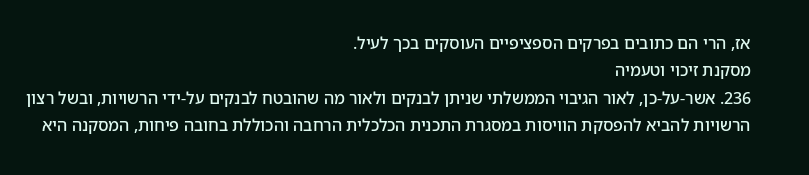אז, הרי הם כתובים בפרקים הספציפיים העוסקים בכך לעיל.
מסקנת זיכוי וטעמיה
236. אשר-על-כן, לאור הגיבוי הממשלתי שניתן לבנקים ולאור מה שהובטח לבנקים על-ידי הרשויות, ובשל רצון הרשויות להביא להפסקת הוויסות במסגרת התכנית הכלכלית הרחבה והכוללת בחובה פיחות, המסקנה היא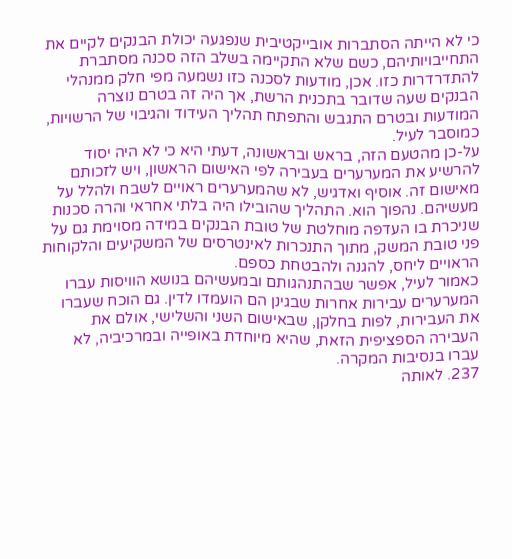כי לא הייתה הסתברות אובייקטיבית שנפגעה יכולת הבנקים לקיים את התחייבויותיהם, כשם שלא התקיימה בשלב הזה סכנה מסתברת להתדרדרות כזו. אכן, מודעות לסכנה כזו נשמעה מפי חלק ממנהלי הבנקים שעה שדובר בתכנית הרשת, אך היה זה בטרם נוצרה המודעות ובטרם התגבש והתפתח תהליך העידוד והגיבוי של הרשויות, כמוסבר לעיל.
על-כן מהטעם הזה, בראש ובראשונה, דעתי היא כי לא היה יסוד להרשיע את המערערים בעבירה לפי האישום הראשון, ויש לזכותם מאישום זה. אוסיף ואדגיש, לא שהמערערים ראויים לשבח ולהלל על מעשיהם. נהפוך הוא. התהליך שהובילו היה בלתי אחראי והרה סכנות שניכרת בו העדפה מוחלטת של טובת הבנקים במידה מסוימת גם על פני טובת המשק, מתוך התנכרות לאינטרסים של המשקיעים והלקוחות הראויים ליחס, להגנה ולהבטחת כספם.
כאמור לעיל, אפשר שבהתנהגותם ובמעשיהם בנושא הוויסות עברו המערערים עבירות אחרות שבגינן הם הועמדו לדין. גם הוכח שעברו את העבירות, לפות בחלקן, שבאישום השני והשלישי, אולם את העבירה הספציפית הזאת, שהיא מיוחדת באופייה ובמרכיביה, לא עברו בנסיבות המקרה.
237. לאותה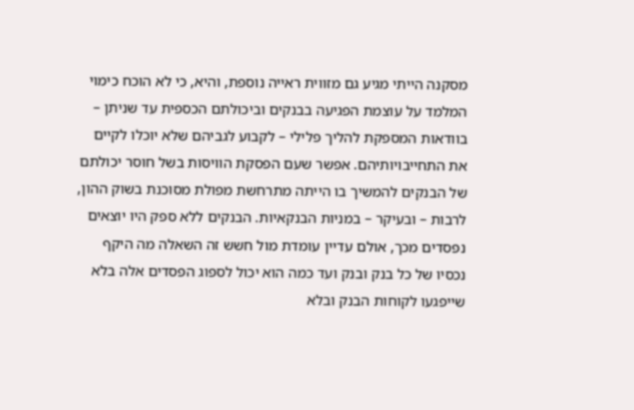מסקנה הייתי מגיע גם מזווית ראייה נוספת, והיא, כי לא הוכח כימוי המלמד על עוצמת הפגיעה בבנקים וביכולתם הכספית עד שניתן – בוודאות המספקת להליך פלילי – לקבוע לגביהם שלא יוכלו לקיים את התחייבויותיהם. אפשר שעם הפסקת הוויסות בשל חוסר יכולתם של הבנקים להמשיך בו הייתה מתרחשת מפולת מסוכנת בשוק ההון, לרבות – ובעיקר – במניות הבנקאיות. הבנקים ללא ספק היו יוצאים נפסדים מכך, אולם עדיין עומדת מול חשש זה השאלה מה היקף נכסיו של כל בנק ובנק ועד כמה הוא יכול לספוג הפסדים אלה בלא שייפגעו לקוחות הבנק ובלא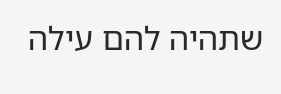שתהיה להם עילה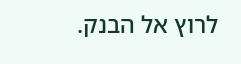לרוץ אל הבנק.